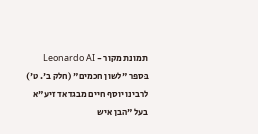תמונת מקור - Leonardo AI
בּספר "לשון חכמים" (חלק ב'. ט') לרבינו יוסף חיים מבגדאד זיע"א בעל "הבן איש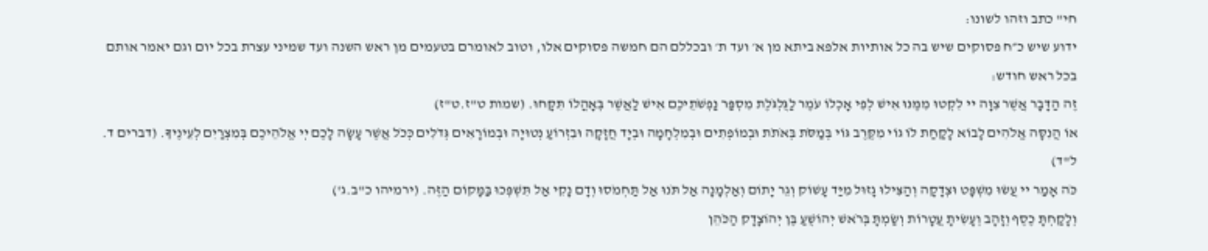חי" כתב וזהו לשונו:
ידוע שיש כ״ח פסוקים שיש בה כל אותיות אלפא ביתא מן א׳ ועד ת׳ ובכללם הם חמשה פסוקים אלו, וטוב לאומרם בטעמים מן ראש השנה ועד שמיני עצרת בכל יום וגם יאמר אותם בכל ראש חודש:
זֶה הַדָּבָר אֲשֶׁר צִוָּה יי לִקְטוּ מִמֶּנּוּ אִישׁ לְפִי אָכְלוֹ עֹמֶר לַגֻּלְגֹּלֶת מִסְפַּר נַפְשֹׁתֵיכֶם אִישׁ לַאֲשֶׁר בְּאָהֳלוֹ תִּקָּחוּ. (שמות ט"ז.ט"ז)
אוֹ הֲנִסָּה אֱלֹהִים לָבוֹא לָקַחַת לוֹ גוֹי מִקֶּרֶב גּוֹי בְּמַסֹּת בְּאֹתֹת וּבְמוֹפְתִים וּבְמִלְחָמָה וּבְיָד חֲזָקָה וּבִזְרוֹעַ נְטוּיָה וּבְמוֹרָאִים גְּדֹלִים כְּכֹל אֲשֶׁר עָשָׂה לָכֶם יְי אֱלֹהֵיכֶם בְּמִצְרַיִם לְעֵינֶיךָ. (דברים ד. ל"ד)
כֹּה אָמַר יי עֲשׂוּ מִשְׁפָּט וּצְדָקָה וְהַצִּילוּ גָזוּל מִיַּד עָשׁוֹק וְגֵר יָתוֹם וְאַלְמָנָה אַל תֹּנוּ אַל תַּחְמֹסוּ וְדָם נָקִי אַל תִּשְׁפְּכוּ בַּמָּקוֹם הַזֶּה. (ירמיהו כ"ב.ג')
וְלָקַחְתָּ כֶסֶף וְזָהָב וְעָשִׂיתָ עֲטָרוֹת וְשַׂמְתָּ בְּרֹאשׁ יְהוֹשֻׁעַ בֶּן יְהוֹצָדָק הַכֹּהֵן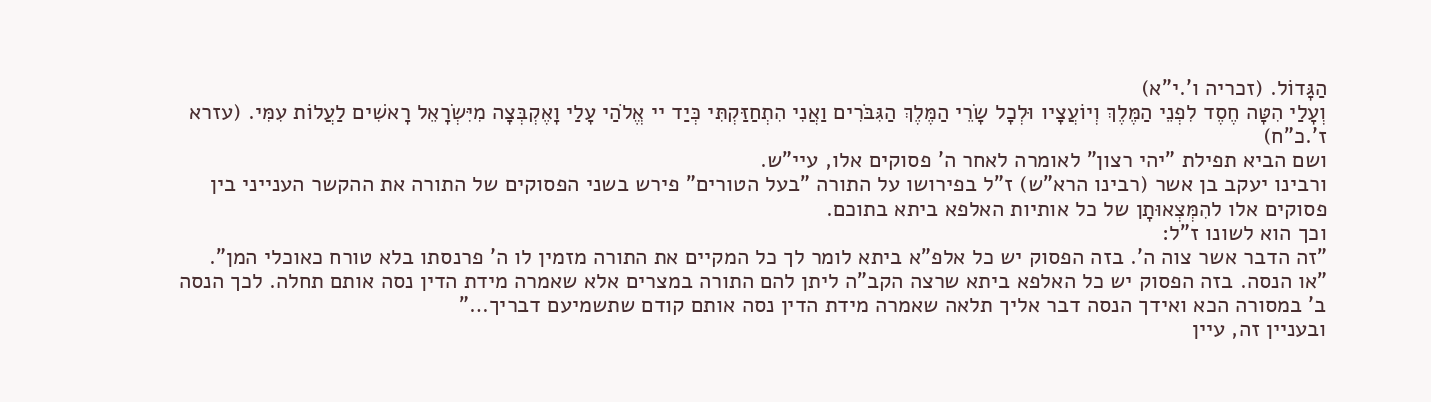הַגָּדוֹל. (זכריה ו'.י"א)
וְעָלַי הִטָּה חֶסֶד לִפְנֵי הַמֶּלֶךְ וְיוֹעֲצָיו וּלְכָל שָׂרֵי הַמֶּלֶךְ הַגִּבֹּרִים וַאֲנִי הִתְחַזַּקְתִּי כְּיַד יי אֱלֹהַי עָלַי וָאֶקְבְּצָה מִיִּשְׂרָאֵל רָאשִׁים לַעֲלוֹת עִמִּי. (עזרא ז'.כ"ח)
ושם הביא תפילת "יהי רצון" לאומרה לאחר ה' פסוקים אלו, עיי"ש.
ורבינו יעקב בן אשר (רבינו הרא"ש) ז"ל בפירושו על התורה "בעל הטורים" פירש בשני הפסוקים של התורה את ההקשר הענייני בין פסוקים אלו להִמְּצְאוּתָן של כל אותיות האלפא ביתא בתוכם.
וכך הוא לשונו ז"ל:
"זה הדבר אשר צוה ה'. בזה הפסוק יש כל אלפ"א ביתא לומר לך כל המקיים את התורה מזמין לו ה' פרנסתו בלא טורח כאוכלי המן".
"או הנסה. בזה הפסוק יש כל האלפא ביתא שרצה הקב"ה ליתן להם התורה במצרים אלא שאמרה מידת הדין נסה אותם תחלה. לכך הנסה ב' במסורה הכא ואידך הנסה דבר אליך תלאה שאמרה מידת הדין נסה אותם קודם שתשמיעם דבריך…"
ובעניין זה, עיין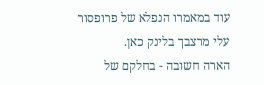עוד במאמרו הנפלא של פרופסור עלי מרצבך בלינק כאן.
הארה חשובה - בחלקם של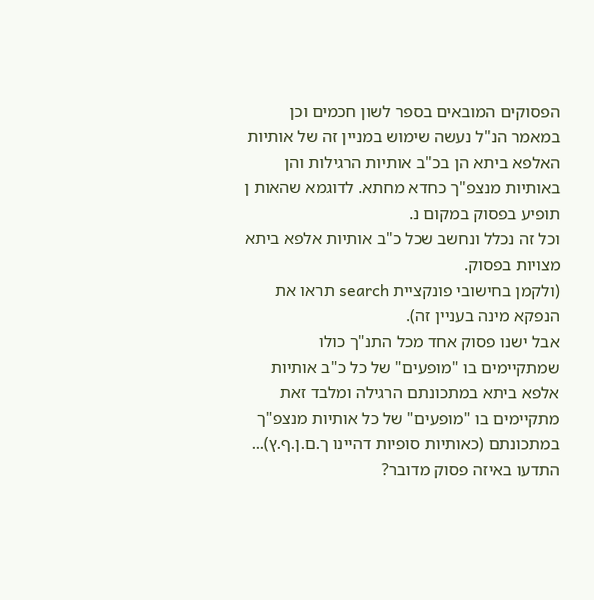הפסוקים המובאים בספר לשון חכמים וכן במאמר הנ"ל נעשה שימוש במניין זה של אותיות האלפא ביתא הן בכ"ב אותיות הרגילות והן באותיות מנצפ"ך כחדא מחתא. לדוגמא שהאות ן תופיע בפסוק במקום נ.
וכל זה נכלל ונחשב שכל כ"ב אותיות אלפא ביתא מצויות בפסוק.
(ולקמן בחישובי פונקציית search תראו את הנפקא מינה בעניין זה).
אבל ישנו פסוק אחד מכל התנ"ך כולו שמתקיימים בו "מופעים" של כל כ"ב אותיות אלפא ביתא במתכונתם הרגילה ומלבד זאת מתקיימים בו "מופעים" של כל אותיות מנצפ"ך במתכונתם (כאותיות סופיות דהיינו ך.ם.ן.ף.ץ)...
התדעו באיזה פסוק מדובר?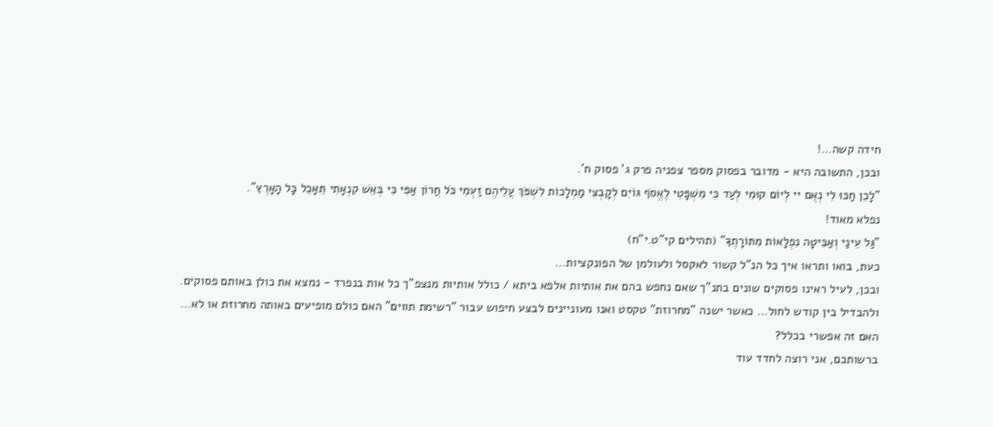חידה קשה…!
ובכן, התשובה היא - מדובר בפסוק מספר צפניה פרק ג' פסוק ח'.
"לָכֵן חַכּוּ לִי נְאֻם יי לְיוֹם קוּמִי לְעַד כִּי מִשְׁפָּטִי לֶאֱסֹף גּוֹיִם לְקָבְצִי מַמְלָכוֹת לִשְׁפֹּךְ עֲלֵיהֶם זַעְמִי כֹּל חֲרוֹן אַפִּי כִּי בְּאֵשׁ קִנְאָתִי תֵּאָכֵל כָּל הָאָרֶץ".
נפלא מאוד!
"גַּל עֵינַי וְאַבִּיטָה נִפְלָאוֹת מִתּוֹרָתֶךָ" (תהילים קי"ט.י"ח)
כעת, בואו ותראו איך כל הנ"ל קשור לאקסל ולעולמן של הפונקציות…
ובכן, לעיל ראינו פסוקים שונים בתנ"ך שאם נחפש בהם את אותיות אלפא ביתא / כולל אותיות מנצפ"ך כל אות בנפרד - נמצא את כולן באותם פסוקים.
ולהבדיל בין קודש לחול… כאשר ישנה "מחרוזת" טקסט ואנו מעוניינים לבצע חיפוש עבור "רשימת תווים" האם כולם מופיעים באותה מחרוזת או לא…
האם זה אפשרי בכלל?
ברשותכם, אני רוצה לחדד עוד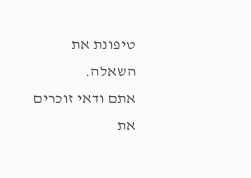טיפונת את השאלה.
אתם ודאי זוכרים את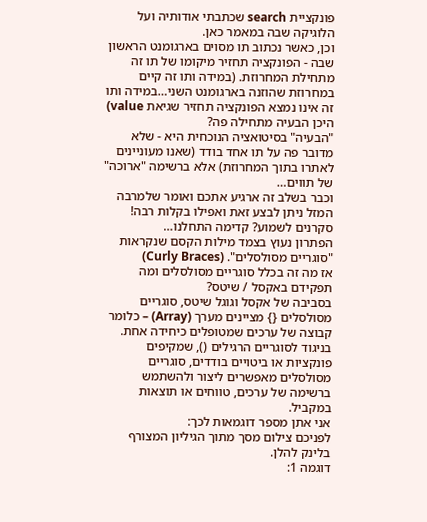פונקציית search שכתבתי אודותיה ועל הלוגיקה שבה במאמר כאן.
וכן, כאשר נכתוב תו מסוים בארגומנט הראשון שבה - הפונקציה תחזיר מיקומו של תו זה מתחילת המחרוזת. (במידה ותו זה קיים במחרוזת שהוזנה בארגומנט השני…במידה ותו זה אינו נמצא הפונקציה תחזיר שגיאת value)
היכן הבעיה מתחילה פה?
"הבעיה" בסיטואציה הנוכחית היא - שלא מדובר פה על תו אחד בודד (שאנו מעוניינים לאתרו בתוך המחרוזת) אלא ברשימה "ארוכה" של תווים…
וכבר בשלב זה ארגיע אתכם ואומר שלמרבה המזל ניתן לבצע זאת ואפילו בקלות רבה!
סקרנים לשמוע? קדימה התחלנו…
הפתרון נעוץ בצמד מילות הקסם שנקראות "סוגריים מסולסלים". (Curly Braces)
אז מה זה בכלל סוגריים מסולסלים ומה תפקידם באקסל / שיטס?
בסביבה של אקסל וגוגל שיטס, סוגריים מסולסלים {} מציינים מערך (Array) – כלומר קבוצה של ערכים שמטופלים כיחידה אחת. בניגוד לסוגריים הרגילים (), שמקיפים פונקציות או ביטויים בודדים, סוגריים מסולסלים מאפשרים ליצור ולהשתמש ברשימה של ערכים, טווחים או תוצאות במקביל.
אני אתן מספר דוגמאות לכך:
לפניכם צילום מסך מתוך הגיליון המצורף בלינק להלן.
דוגמה 1: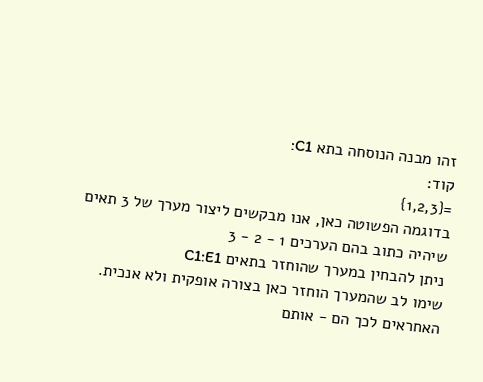זהו מבנה הנוסחה בתא C1:
קוד:
={1,2,3}
בדוגמה הפשוטה כאן, אנו מבקשים ליצור מערך של 3 תאים שיהיה כתוב בהם הערכים 1 - 2 - 3
ניתן להבחין במערך שהוחזר בתאים C1:E1
שימו לב שהמערך הוחזר כאן בצורה אופקית ולא אנכית.
האחראים לכך הם - אותם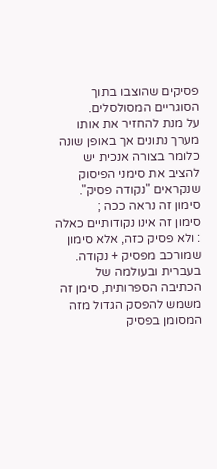פסיקים שהוצבו בתוך הסוגריים המסולסלים.
על מנת להחזיר את אותו מערך נתונים אך באופן שונה כלומר בצורה אנכית יש להציב את סימני הפיסוק שנקראים "נקודה פסיק".
סימון זה נראה ככה ;
סימון זה אינו נקודותיים כאלה : ולא פסיק כזה, אלא סימון שמורכב מפסיק + נקודה.
בעברית ובעולמה של הכתיבה הספרותית, סימן זה משמש להפסק הגדול מזה המסומן בפסיק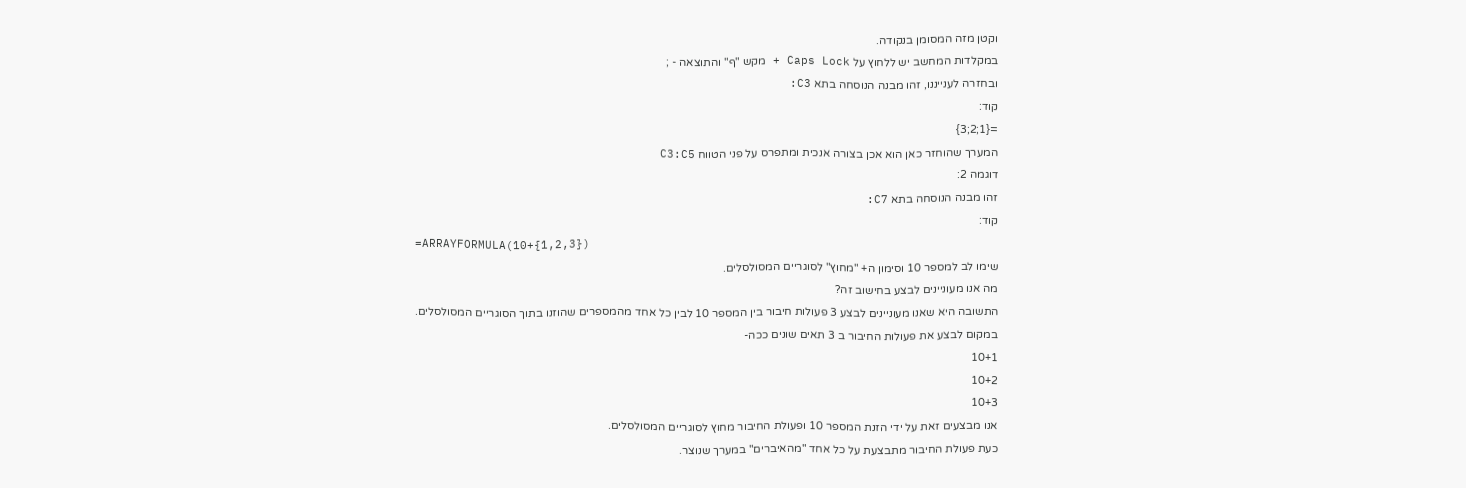וקטן מזה המסומן בנקודה.
במקלדות המחשב יש ללחוץ על Caps Lock + מקש "ף" והתוצאה - ;
ובחזרה לענייננו, זהו מבנה הנוסחה בתא C3:
קוד:
={1;2;3}
המערך שהוחזר כאן הוא אכן בצורה אנכית ומתפרס על פני הטווח C3:C5
דוגמה 2:
זהו מבנה הנוסחה בתא C7:
קוד:
=ARRAYFORMULA(10+{1,2,3})
שימו לב למספר 10 וסימון ה+ "מחוץ" לסוגריים המסולסלים.
מה אנו מעוניינים לבצע בחישוב זה?
התשובה היא שאנו מעוניינים לבצע 3 פעולות חיבור בין המספר 10 לבין כל אחד מהמספרים שהוזנו בתוך הסוגריים המסולסלים.
במקום לבצע את פעולות החיבור ב 3 תאים שונים ככה-
10+1
10+2
10+3
אנו מבצעים זאת על ידי הזנת המספר 10 ופעולת החיבור מחוץ לסוגריים המסולסלים.
כעת פעולת החיבור מתבצעת על כל אחד "מהאיברים" במערך שנוצר.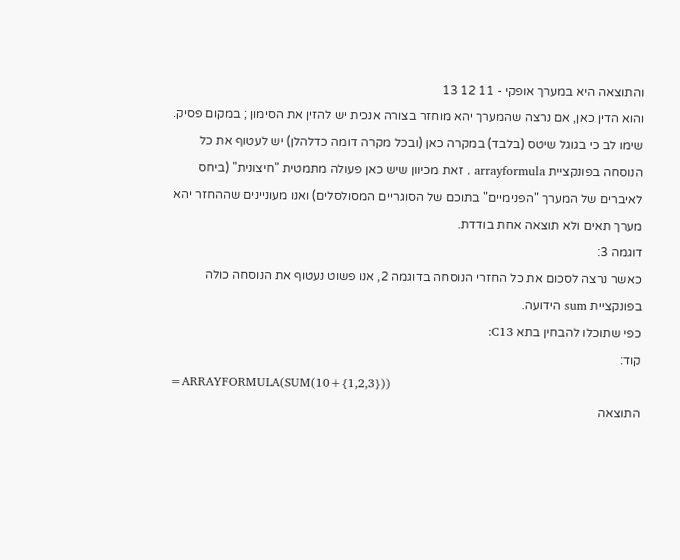והתוצאה היא במערך אופקי - 11 12 13
והוא הדין כאן, אם נרצה שהמערך יהא מוחזר בצורה אנכית יש להזין את הסימון ; במקום פסיק.
שימו לב כי בגוגל שיטס (בלבד) במקרה כאן (ובכל מקרה דומה כדלהלן) יש לעטוף את כל הנוסחה בפונקציית arrayformula . זאת מכיוון שיש כאן פעולה מתמטית "חיצונית" (ביחס לאיברים של המערך "הפנימיים" בתוכם של הסוגריים המסולסלים) ואנו מעוניינים שההחזר יהא מערך תאים ולא תוצאה אחת בודדת.
דוגמה 3:
כאשר נרצה לסכום את כל החזרי הנוסחה בדוגמה 2, אנו פשוט נעטוף את הנוסחה כולה בפונקציית sum הידועה.
כפי שתוכלו להבחין בתא C13:
קוד:
=ARRAYFORMULA(SUM(10+{1,2,3}))
התוצאה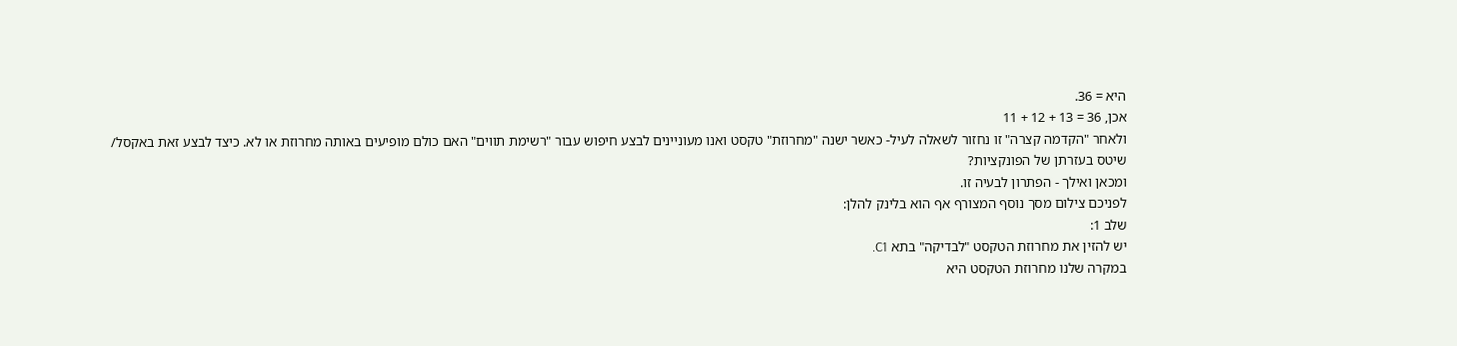היא = 36.
אכן, 36 = 13 + 12 + 11
ולאחר "הקדמה קצרה" זו נחזור לשאלה לעיל- כאשר ישנה "מחרוזת" טקסט ואנו מעוניינים לבצע חיפוש עבור "רשימת תווים" האם כולם מופיעים באותה מחרוזת או לא. כיצד לבצע זאת באקסל/ שיטס בעזרתן של הפונקציות?
ומכאן ואילך - הפתרון לבעיה זו.
לפניכם צילום מסך נוסף המצורף אף הוא בלינק להלן:
שלב 1:
יש להזין את מחרוזת הטקסט "לבדיקה" בתא C1.
במקרה שלנו מחרוזת הטקסט היא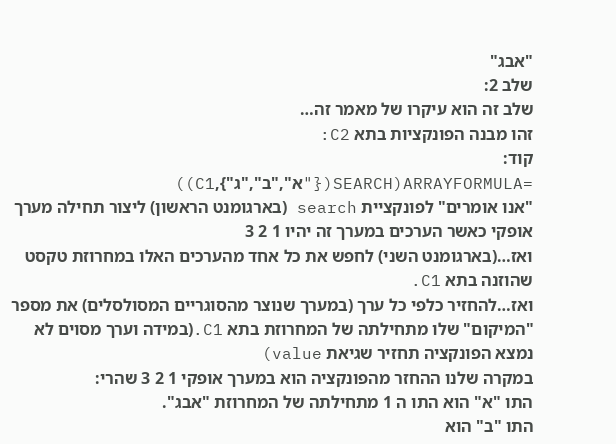"אבג"
שלב 2:
שלב זה הוא עיקרו של מאמר זה…
זהו מבנה הפונקציות בתא C2:
קוד:
=ARRAYFORMULA(SEARCH({"א","ב","ג"},C1))
"אנו אומרים" לפונקציית search (בארגומנט הראשון) ליצור תחילה מערך אופקי כאשר הערכים במערך זה יהיו 1 2 3
ואז…(בארגומנט השני) לחפש את כל אחד מהערכים האלו במחרוזת טקסט שהוזנה בתא C1.
ואז…להחזיר כלפי כל ערך (במערך שנוצר מהסוגריים המסולסלים) את מספר "המיקום" שלו מתחילתה של המחרוזת בתא C1.(במידה וערך מסוים לא נמצא הפונקציה תחזיר שגיאת value)
במקרה שלנו ההחזר מהפונקציה הוא במערך אופקי 1 2 3 שהרי:
התו "א" הוא התו ה 1 מתחילתה של המחרוזת "אבג".
התו "ב" הוא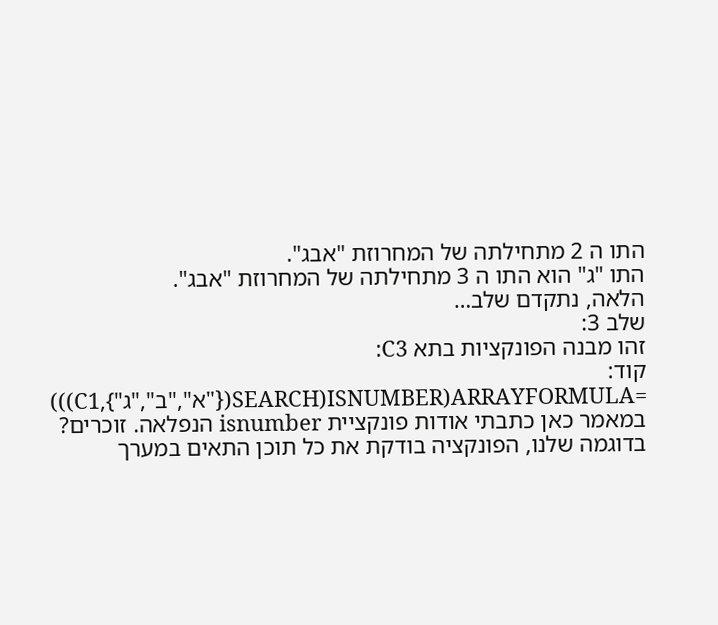התו ה 2 מתחילתה של המחרוזת "אבג".
התו "ג" הוא התו ה 3 מתחילתה של המחרוזת "אבג".
הלאה, נתקדם שלב…
שלב 3:
זהו מבנה הפונקציות בתא C3:
קוד:
=ARRAYFORMULA(ISNUMBER(SEARCH({"א","ב","ג"},C1)))
במאמר כאן כתבתי אודות פונקציית isnumber הנפלאה. זוכרים?
בדוגמה שלנו, הפונקציה בודקת את כל תוכן התאים במערך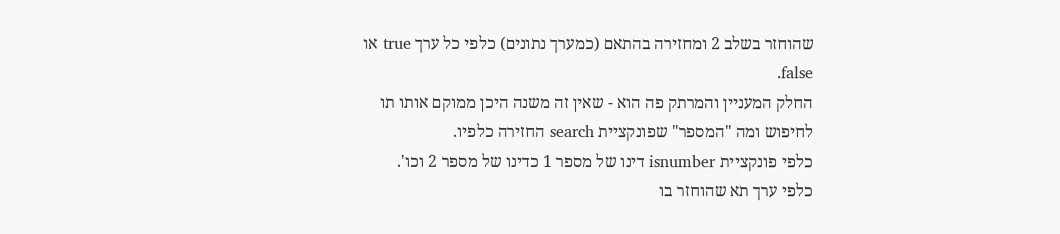שהוחזר בשלב 2 ומחזירה בהתאם (כמערך נתונים) כלפי כל ערך true או false.
החלק המעניין והמרתק פה הוא - שאין זה משנה היכן ממוקם אותו תו לחיפוש ומה "המספר" שפונקציית search החזירה כלפיו.
כלפי פונקציית isnumber דינו של מספר 1 כדינו של מספר 2 וכו'.
כלפי ערך תא שהוחזר בו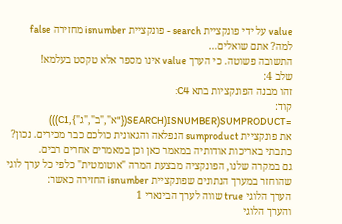value על ידי פונקציית search - פונקציית isnumber מחזירה false
למה? אתם שואלים…
התשובה פשוטה. כי הערך value אינו מספר אלא טקסט בעלמא!
שלב 4:
זהו מבנה הפונקציות בתא C4:
קוד:
=SUMPRODUCT(ISNUMBER(SEARCH({"א","ב","ג"},C1)))
את פונקציית sumproduct הנפלאה והגאונית כולכם כבר מכירים. נכון?
כתבתי באריכות אודותיה במאמר כאן וכן במאמרים אחרים רבים.
גם במקרה שלנו, הפונקציה מבצעת המרה "אוטומטית" כלפי כל ערך לוגי שהוחזר במערך הנתונים שפונקציית isnumber החזירה כאשר:
הערך הלוגי true שווה לערך הבינארי 1
והערך הלוגי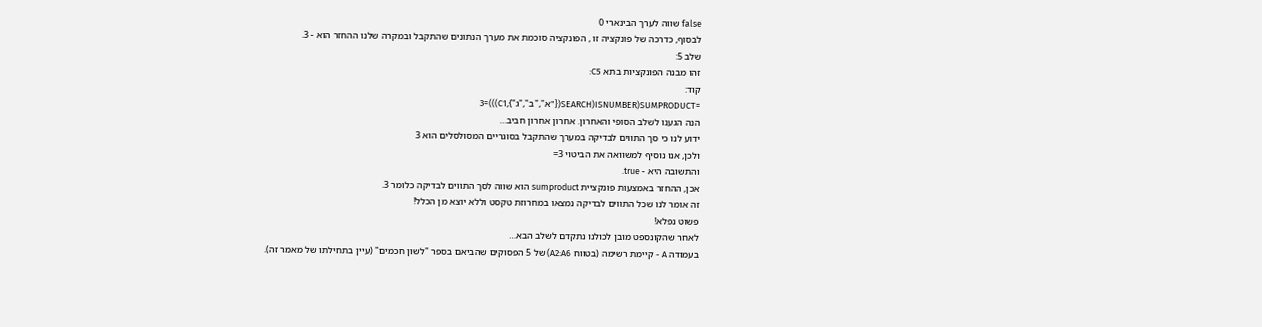false שווה לערך הבינארי 0
לבסוף, כדרכה של פונקציה זו , הפונקציה סוכמת את מערך הנתונים שהתקבל ובמקרה שלנו ההחזר הוא - 3.
שלב 5:
זהו מבנה הפונקציות בתא C5:
קוד:
=SUMPRODUCT(ISNUMBER(SEARCH({"א","ב","ג"},C1)))=3
הנה הגענו לשלב הסופי והאחרון. אחרון אחרון חביב…
ידוע לנו כי סך התווים לבדיקה במערך שהתקבל בסוגריים המסולסלים הוא 3
ולכן, אנו נוסיף למשוואה את הביטוי 3=
והתשובה היא - true.
אכן, ההחזר באמצעות פונקציית sumproduct הוא שווה לסך התווים לבדיקה כלומר 3.
זה אומר לנו שכל התווים לבדיקה נמצאו במחרוזת טקסט וללא יוצא מן הכלל!
פשוט נפלא!
לאחר שהקונספט מובן לכולנו נתקדם לשלב הבא…
בעמודה A - קיימת רשימה (בטווח A2:A6) של 5 הפסוקים שהביאם בספר "לשון חכמים" (עיין בתחילתו של מאמר זה).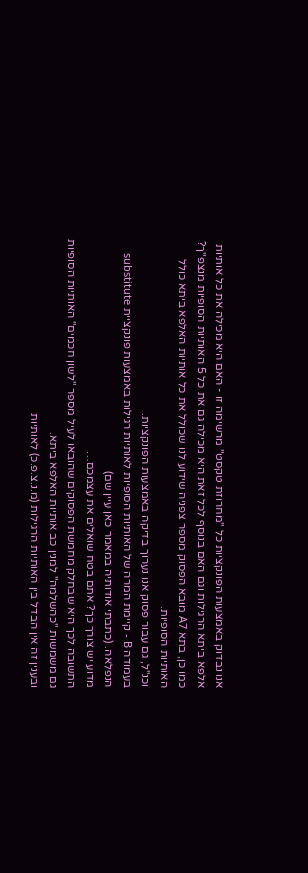אנו נבדוק באמצעות הפונקציות כל "מחרוזת טקסט" מרשימה זו - האם היא מכילה את כל אותיות אלפא ביתא הרגילות וגם האם בנוסף לכל זאת היא מכילה גם את כל 5 האותיות הסופיות מנצפ"ך?
כמו כן, בתא A7 מובא הפסוק מספר צפניה שידוע לנו שכולל את כל אותיות האלפא ביתא כולל האותיות הסופיות.
וכנ"ל, גם עבור פסוק אנו נערוך בדיקה באמצעות הפונקציות.
בעמודה B - קיימת המרה של האותיות הסופיות לאותיות רגילות באמצעות פונקציית substitute הנפלאה. (כתבתי אודותיה במאמר כאן עיין שם)
מדוע יש צורך כך? אתם בטח שואלים את עצמכם…
התשובה לכך היא שבחלק מחמשת הפסוקים שהובאו לעיל מספר "לשון חכמים" האותיות הסופיות גם משמשות "כהשלמה" למנין כב אותיות האלפא ביתא.
ובענין זה אין הבדל בין האותיות הרגילות (מ.נ.צ.פ.כ) לאותיות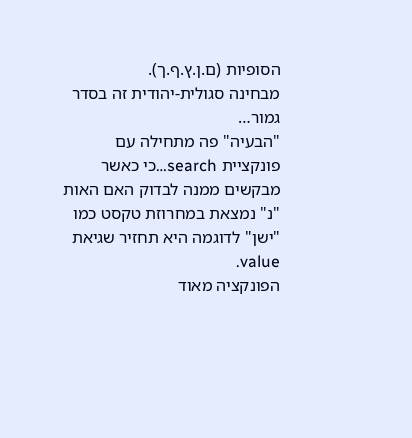הסופיות (ם.ן.ץ.ף.ך).
מבחינה סגולית-יהודית זה בסדר גמור…
"הבעיה" פה מתחילה עם פונקציית search…כי כאשר מבקשים ממנה לבדוק האם האות "נ" נמצאת במחרוזת טקסט כמו "ישן" לדוגמה היא תחזיר שגיאת value.
הפונקציה מאוד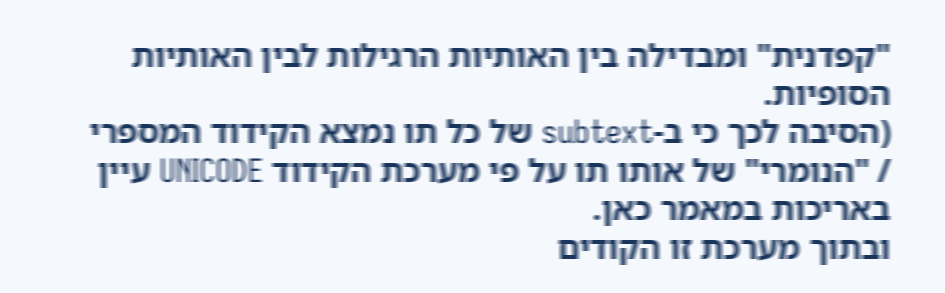"קפדנית" ומבדילה בין האותיות הרגילות לבין האותיות הסופיות.
(הסיבה לכך כי ב-subtext של כל תו נמצא הקידוד המספרי / "הנומרי" של אותו תו על פי מערכת הקידוד UNICODE עיין באריכות במאמר כאן.
ובתוך מערכת זו הקודים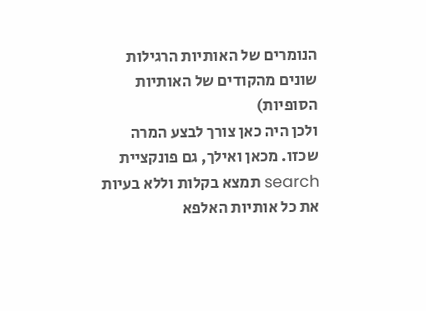הנומרים של האותיות הרגילות שונים מהקודים של האותיות הסופיות)
ולכן היה כאן צורך לבצע המרה שכזו. מכאן ואילך, גם פונקציית search תמצא בקלות וללא בעיות את כל אותיות האלפא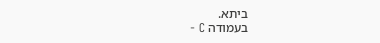ביתא.
בעמודה C -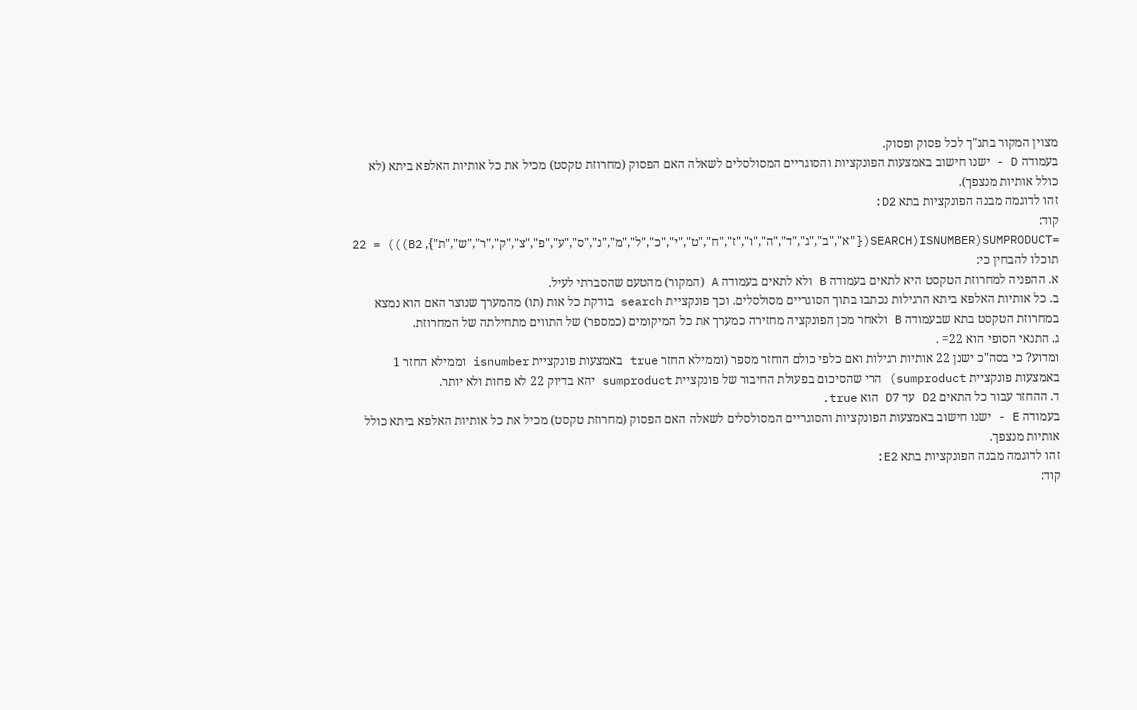מצוין המקור בתנ"ך לכל פסוק ופסוק.
בעמודה D - ישנו חישוב באמצעות הפונקציות והסוגריים המסולסלים לשאלה האם הפסוק (מחרוזת טקסט) מכיל את כל אותיות האלפא ביתא (לא כולל אותיות מנצפך).
זהו לדוגמה מבנה הפונקציות בתא D2:
קוד:
=SUMPRODUCT(ISNUMBER(SEARCH({"א","ב","ג","ד","ה","ו","ז","ח","ט","י","כ","ל","מ","נ","ס","ע","פ","צ","ק","ר","ש","ת"}, B2))) = 22
תוכלו להבחין כי:
א. ההפניה למחרוזת הטקסט היא לתאים בעמודה B ולא לתאים בעמודה A (המקור) מהטעם שהסברתי לעיל.
ב. כל אותיות האלפא ביתא הרגילות נכתבו בתוך הסוגריים מסולסלים. וכך פונקציית search בודקת כל אות (תו) מהמערך שנוצר האם הוא נמצא במחרוזת הטקסט בתא שבעמודה B ולאחר מכן הפונקציה מחזירה כמערך את כל המיקומים (כמספר) של התווים מתחילתה של המחרוזת.
ג. התנאי הסופי הוא 22= .
ומדוע? כי בסה"כ ישנן 22 אותיות רגילות ואם כלפי כולם הוחזר מספר (וממילא החזר true באמצעות פונקציית isnumber וממילא החזר 1 באמצעות פונקציית sumproduct) הרי שהסיכום בפעולת החיבור של פונקציית sumproduct יהא בדיוק 22 לא פחות ולא יותר.
ד. ההחזר עבור כל התאים D2 עד D7 הוא true.
בעמודה E - ישנו חישוב באמצעות הפונקציות והסוגריים המסולסלים לשאלה האם הפסוק (מחרוזת טקסט) מכיל את כל אותיות האלפא ביתא כולל אותיות מנצפך.
זהו לדוגמה מבנה הפונקציות בתא E2:
קוד: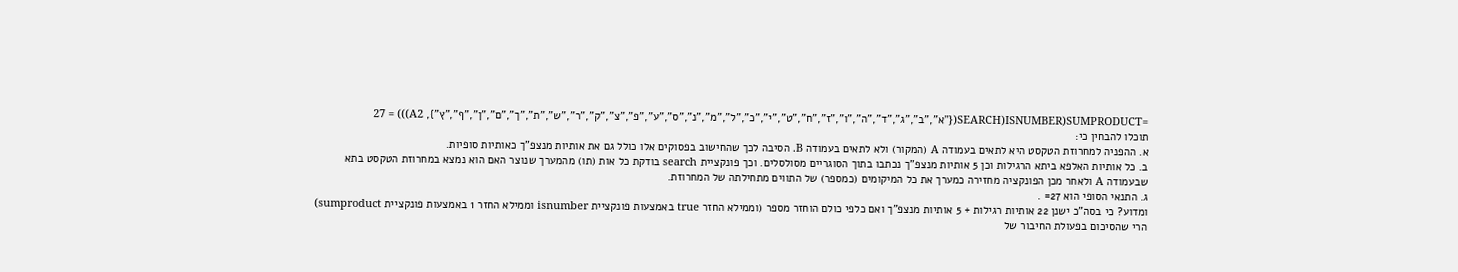=SUMPRODUCT(ISNUMBER(SEARCH({"א","ב","ג","ד","ה","ו","ז","ח","ט","י","כ","ל","מ","נ","ס","ע","פ","צ","ק","ר","ש","ת","ך","ם","ן","ף","ץ"}, A2))) = 27
תוכלו להבחין כי:
א. ההפניה למחרוזת הטקסט היא לתאים בעמודה A (המקור) ולא לתאים בעמודה B. הסיבה לכך שהחישוב בפסוקים אלו כולל גם את אותיות מנצפ"ך כאותיות סופיות.
ב. כל אותיות האלפא ביתא הרגילות וכן 5 אותיות מנצפ"ך נכתבו בתוך הסוגריים מסולסלים. וכך פונקציית search בודקת כל אות (תו) מהמערך שנוצר האם הוא נמצא במחרוזת הטקסט בתא שבעמודה A ולאחר מכן הפונקציה מחזירה כמערך את כל המיקומים (כמספר) של התווים מתחילתה של המחרוזת.
ג. התנאי הסופי הוא 27= .
ומדוע? כי בסה"כ ישנן 22 אותיות רגילות + 5 אותיות מנצפ"ך ואם כלפי כולם הוחזר מספר (וממילא החזר true באמצעות פונקציית isnumber וממילא החזר 1 באמצעות פונקציית sumproduct) הרי שהסיכום בפעולת החיבור של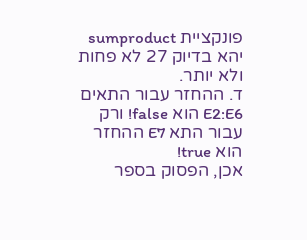פונקציית sumproduct יהא בדיוק 27 לא פחות ולא יותר.
ד. ההחזר עבור התאים E2:E6 הוא false! ורק עבור התא E7 ההחזר הוא true!
אכן, הפסוק בספר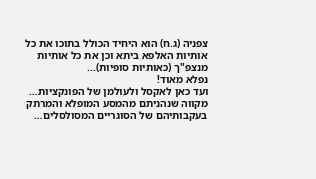צפניה (ג.ח) הוא היחיד הכולל בתוכו את כל אותיות האלפא ביתא וכן את כל אותיות מנצפ"ך (כאותיות סופיות)...
נפלא מאוד!
ועד כאן לאקסל ולעולמן של הפונקציות…
מקווה שנהניתם מהמסע המופלא והמרתק בעקבותיהם של הסוגריים המסולסלים…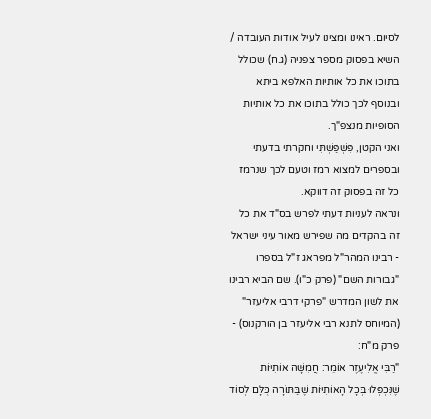לסיום. ראינו ומצינו לעיל אודות העובדה / השיא בפסוק מספר צפניה (ג.ח) שכולל בתוכו את כל אותיות האלפא ביתא ובנוסף לכך כולל בתוכו את כל אותיות הסופיות מנצפ"ך.
ואני הקטן, פִּשְׁפַּשְׁתִּי וחקרתי בדעתי ובספרים למצוא רמז וטעם לכך שנרמז כל זה בפסוק זה דווקא.
ונראה לעניות דעתי לפרש בס"ד את כל זה בהקדים מה שפירש מאור עיני ישראל - רבינו המהר"ל מפראג ז"ל בספרו "גבורות השם" (פרק כ"ו). שם הביא רבינו את לשון המדרש "פרקי דרבי אליעזר" (המיוחס לתנא רבי אליעזר בן הורקנוס) - פרק מ"ח:
"רַבִּי אֱלִיעֶזֶר אוֹמֵר: חֲמִשָּׁה אוֹתִיּוֹת שֶׁנִּכְפְּלוּ בְּכָל הָאוֹתִיּוֹת שֶׁבַּתּוֹרָה כֻּלָּם לְסוֹד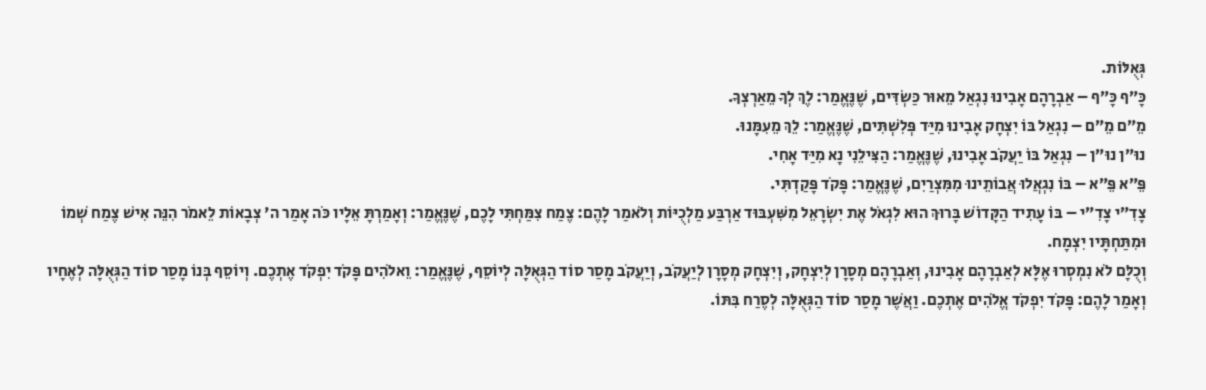גְּאֻלּוֹת.
כָּ״ף כָּ״ף – אַבְרָהָם אָבִינוּ נִגְאַל מֵאוּר כַּשְׂדִּים, שֶׁנֶּאֱמַר: לֶךְ לְךָ מֵאַרְצְךָ.
מֵ״ם מֵ״ם – נִגְאַל בּוֹ יִצְחָק אָבִינוּ מִיַּד פְּלִשְׁתִּים, שֶׁנֶּאֱמַר: לֵךְ מֵעִמָּנוּ.
נוּ״ן נוּ״ן – נִגְאַל בּוֹ יַעֲקֹב אָבִינוּ, שֶׁנֶּאֱמַר: הַצִּילֵנִי נָא מִיַּד אָחִי.
פֵּ״א פֵּ״א – בּוֹ נִגְאֲלוּ אֲבוֹתֵינוּ מִמִּצְרַיִם, שֶׁנֶּאֱמַר: פָּקֹד פָּקַדְתִּי.
צָדִ״י צָדִ״י – בּוֹ עָתִיד הַקָּדוֹשׁ בָּרוּךְ הוּא לִגְאֹל אֶת יִשְׂרָאֵל מִשִּׁעְבּוּד אַרְבַּע מַלְכֻיּוֹת וְלֹאמַר לָהֶם: צֶמַח צִמַּחְתִּי לָכֶם, שֶׁנֶּאֱמַר: וְאָמַרְתָּ אֵלָיו כֹּה אָמַר ה' צְבָאוֹת לֵאמֹר הִנֵּה אִישׁ צֶמַח שְׁמוֹ וּמִתַּחְתָּיו יִצְמָח.
וְכֻלָּם לֹא נִמְסְרוּ אֶלָּא לְאַבְרָהָם אָבִינוּ, וְאַבְרָהָם מְסָרָן לְיִצְחָק, וְיִצְחָק מְסָרָן לְיַעֲקֹב, וְיַעֲקֹב מָסַר סוֹד הַגְּאֻלָּה לְיוֹסֵף, שֶׁנֶּאֱמַר: וֵאלֹהִים פָּקֹד יִפְקֹד אֶתְכֶם. וְיוֹסֵף בְּנוֹ מָסַר סוֹד הַגְּאֻלָּה לְאֶחָיו וְאָמַר לָהֶם: פָּקֹד יִפְקֹד אֱלֹהִים אֶתְכֶם. וַאֲשֶׁר מָסַר סוֹד הַגְּאֻלָּה לְסֶרַח בִּתּוֹ.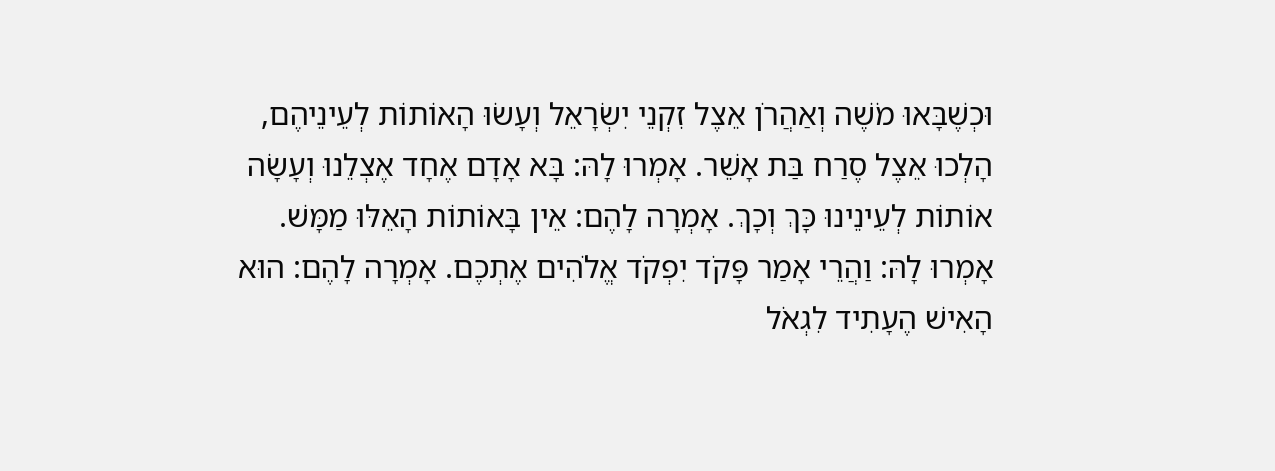וּכְשֶׁבָּאוּ מֹשֶׁה וְאַהֲרֹן אֵצֶל זִקְנֵי יִשְׂרָאֵל וְעָשׂוּ הָאוֹתוֹת לְעֵינֵיהֶם, הָלְכוּ אֵצֶל סֶרַח בַּת אָשֵׁר. אָמְרוּ לָהּ: בָּא אָדָם אֶחָד אֶצְלֵנוּ וְעָשָׂה אוֹתוֹת לְעֵינֵינוּ כָּךְ וְכָךְ. אָמְרָה לָהֶם: אֵין בָּאוֹתוֹת הָאֵלּוּ מַמָּשׁ. אָמְרוּ לָהּ: וַהֲרֵי אָמַר פָּקֹד יִפְקֹד אֱלֹהִים אֶתְכֶם. אָמְרָה לָהֶם: הוּא הָאִישׁ הֶעָתִיד לִגְאֹל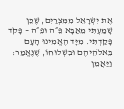אֶת יִשְׂרָאֵל מִמִּצְרַיִם, שֶׁכֵּן שָׁמַעְתִּי מֵאַבָּא פֵּ״ה וּפֵּ״ה – פָּקֹד פָּקַדְתִּי. מִיָּד הֶאֱמִינוּ הָעָם בֵּאלֹהֵיהֶם וּבִשְׁלוּחוֹ, שֶׁנֶּאֱמַר: וַיַּאֲמֵן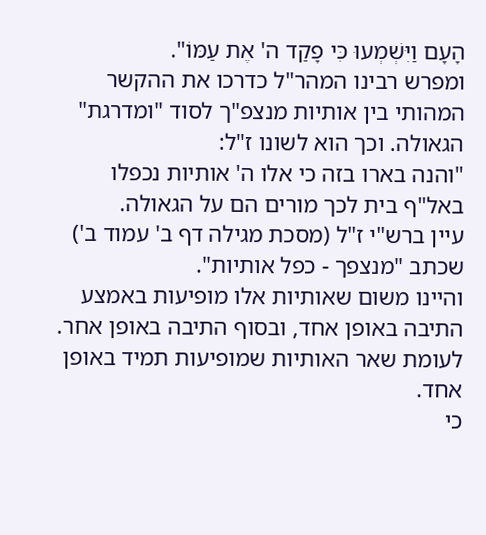הָעָם וַיִּשְׁמְעוּ כִּי פָקַד ה' אֶת עַמּוֹ".
ומפרש רבינו המהר"ל כדרכו את ההקשר המהותי בין אותיות מנצפ"ך לסוד "ומדרגת" הגאולה. וכך הוא לשונו ז"ל:
"והנה בארו בזה כי אלו ה' אותיות נכפלו באל"ף בית לכך מורים הם על הגאולה.
עיין ברש"י ז"ל (מסכת מגילה דף ב' עמוד ב') שכתב "מנצפך - כפל אותיות".
והיינו משום שאותיות אלו מופיעות באמצע התיבה באופן אחד, ובסוף התיבה באופן אחר. לעומת שאר האותיות שמופיעות תמיד באופן אחד.
כי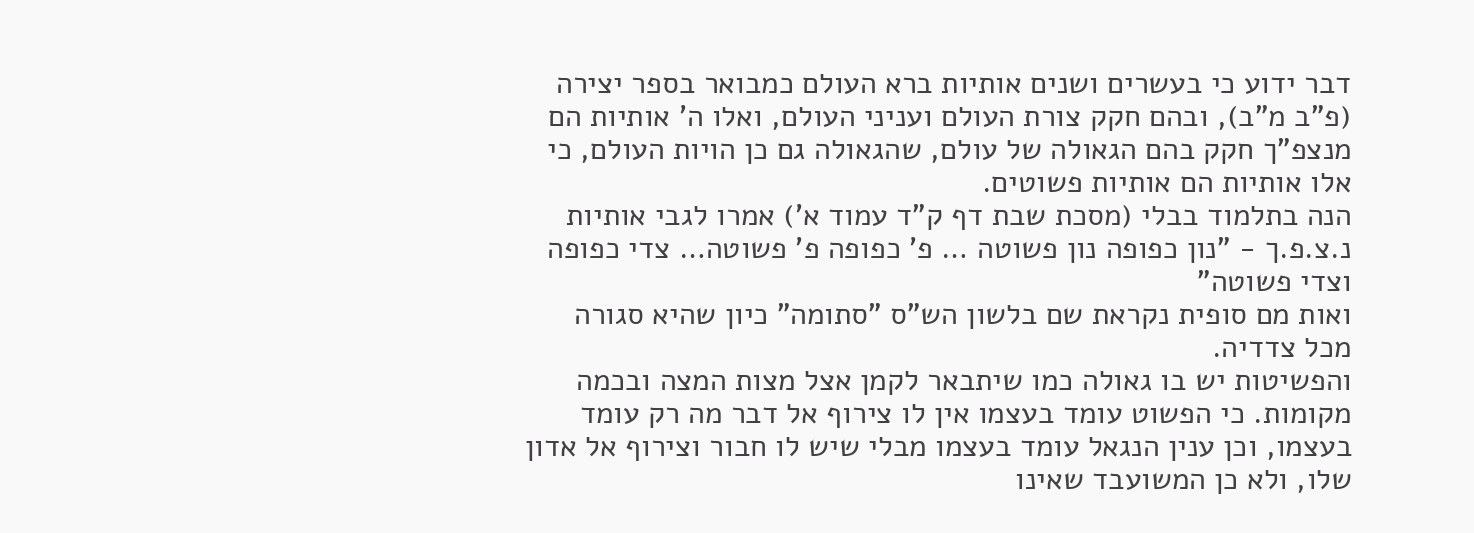דבר ידוע כי בעשרים ושנים אותיות ברא העולם כמבואר בספר יצירה (פ"ב מ"ב), ובהם חקק צורת העולם ועניני העולם, ואלו ה' אותיות הם מנצפ"ך חקק בהם הגאולה של עולם, שהגאולה גם כן הויות העולם, כי אלו אותיות הם אותיות פשוטים.
הנה בתלמוד בבלי (מסכת שבת דף ק"ד עמוד א') אמרו לגבי אותיות נ.צ.פ.ך - "נון כפופה נון פשוטה … פ' כפופה פ' פשוטה… צדי כפופה וצדי פשוטה"
ואות מם סופית נקראת שם בלשון הש"ס "סתומה" כיון שהיא סגורה מכל צדדיה.
והפשיטות יש בו גאולה כמו שיתבאר לקמן אצל מצות המצה ובכמה מקומות. כי הפשוט עומד בעצמו אין לו צירוף אל דבר מה רק עומד בעצמו, וכן ענין הנגאל עומד בעצמו מבלי שיש לו חבור וצירוף אל אדון שלו, ולא כן המשועבד שאינו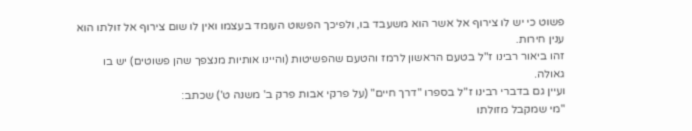פשוט כי יש לו צירוף אל אשר הוא משעבד בו, ולפיכך הפשוט העומד בעצמו ואין לו שום צירוף אל זולתו הוא ענין חירות.
זהו ביאור רבינו ז"ל בטעם הראשון לרמז והטעם שהפשיטות (והיינו אותיות מנצפך שהן פשוטים) יש בו גאולה.
ועיין גם בדברי רבינו ז"ל בספרו "דרך חיים" (על פרקי אבות פרק ב' משנה ט') שכתב:
"מי שמקבל מזולתו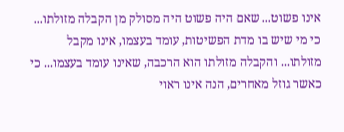אינו פשוט... שאם היה פשוט היה מסולק מן הקבלה מזולתו... כי מי שיש בו מדת הפשיטות, עומד בעצמו, אינו מקבל מזולתו... והקבלה מזולתו הוא הרכבה, שאינו עומד בעצמו... כי כאשר גוזל מאחרים, הנה אינו ראוי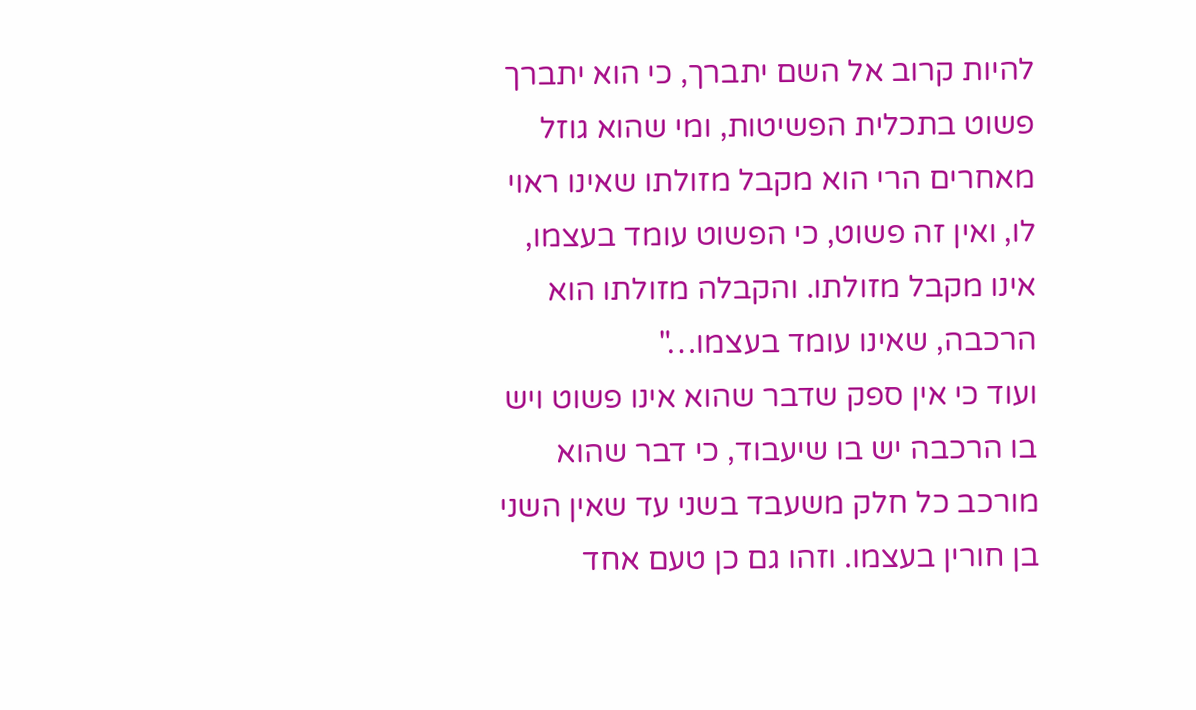להיות קרוב אל השם יתברך, כי הוא יתברך פשוט בתכלית הפשיטות, ומי שהוא גוזל מאחרים הרי הוא מקבל מזולתו שאינו ראוי לו, ואין זה פשוט, כי הפשוט עומד בעצמו, אינו מקבל מזולתו. והקבלה מזולתו הוא הרכבה, שאינו עומד בעצמו…"
ועוד כי אין ספק שדבר שהוא אינו פשוט ויש בו הרכבה יש בו שיעבוד, כי דבר שהוא מורכב כל חלק משעבד בשני עד שאין השני בן חורין בעצמו. וזהו גם כן טעם אחד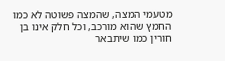מטעמי המצה, שהמצה פשוטה לא כמו החמץ שהוא מורכב, וכל חלק אינו בן חורין כמו שיתבאר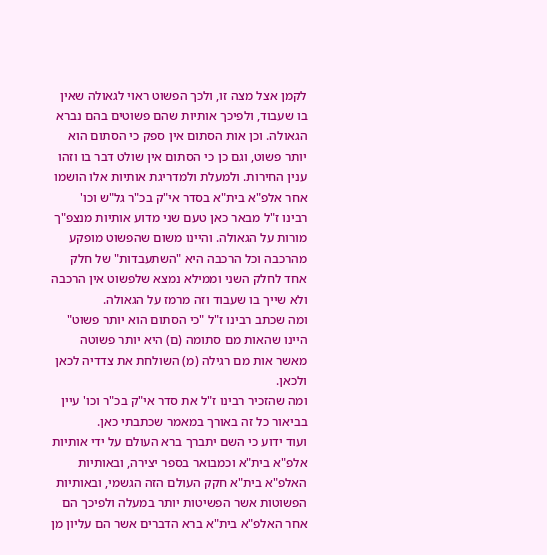לקמן אצל מצה זו, ולכך הפשוט ראוי לגאולה שאין בו שעבוד, ולפיכך אותיות שהם פשוטים בהם נברא הגאולה. וכן אות הסתום אין ספק כי הסתום הוא יותר פשוט, וגם כן כי הסתום אין שולט דבר בו וזהו ענין החירות. ולמעלת ולמדריגת אותיות אלו הושמו אחר אלפ"א בית"א בסדר אי"ק בכ"ר גל"ש וכו'
רבינו ז"ל מבאר כאן טעם שני מדוע אותיות מנצפ"ך מורות על הגאולה. והיינו משום שהפשוט מופקע מהרכבה וכל הרכבה היא "השתעבדות" של חלק אחד לחלק השני וממילא נמצא שלפשוט אין הרכבה ולא שייך בו שעבוד וזה מרמז על הגאולה.
ומה שכתב רבינו ז"ל "כי הסתום הוא יותר פשוט" היינו שהאות מם סתומה (ם) היא יותר פשוטה מאשר אות מם רגילה (מ) השולחת את צדדיה לכאן ולכאן.
ומה שהזכיר רבינו ז"ל את סדר אי"ק בכ"ר וכו' עיין בביאור כל זה באורך במאמר שכתבתי כאן.
ועוד ידוע כי השם יתברך ברא העולם על ידי אותיות אלפ"א בית"א וכמבואר בספר יצירה, ובאותיות האלפ"א בית"א חקק העולם הזה הגשמי, ובאותיות הפשוטות אשר הפשיטות יותר במעלה ולפיכך הם אחר האלפ"א בית"א ברא הדברים אשר הם עליון מן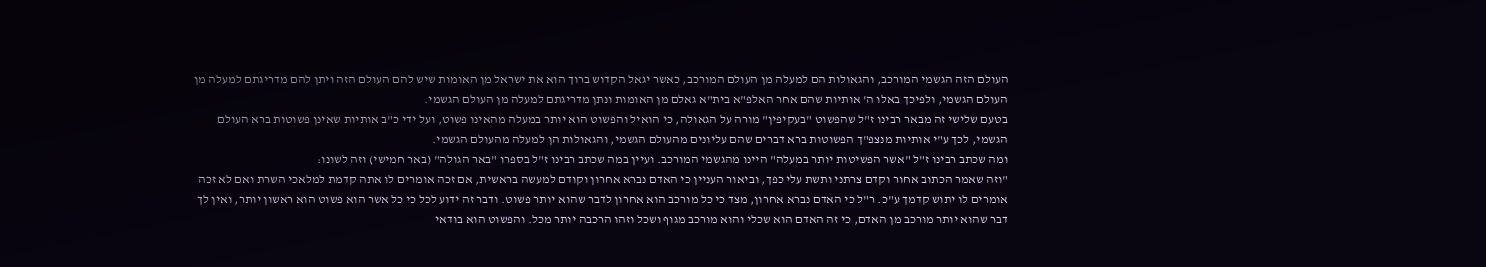העולם הזה הגשמי המורכב, והגאולות הם למעלה מן העולם המורכב, כאשר יגאל הקדוש ברוך הוא את ישראל מן האומות שיש להם העולם הזה ויתן להם מדריגתם למעלה מן העולם הגשמי, ולפיכך באלו ה' אותיות שהם אחר האלפ"א בית"א גאלם מן האומות ונתן מדריגתם למעלה מן העולם הגשמי.
בטעם שלישי זה מבאר רבינו ז"ל שהפשוט "בעקיפין" מורה על הגאולה, כי הואיל והפשוט הוא יותר במעלה מהאינו פשוט, ועל ידי כ"ב אותיות שאינן פשוטות ברא העולם הגשמי, לכך ע"י אותיות מנצפ"ך הפשוטות ברא דברים שהם עליונים מהעולם הגשמי, והגאולות הן למעלה מהעולם הגשמי.
ומה שכתב רבינו ז"ל "אשר הפשיטות יותר במעלה" היינו מהגשמי המורכב. ועיין במה שכתב רבינו ז"ל בספרו "באר הגולה" (באר חמישי) וזה לשונו:
"וזה שאמר הכתוב אחור וקדם צרתני ותשת עלי כפך, וביאור העניין כי האדם נברא אחרון וקודם למעשה בראשית, אם זכה אומרים לו אתה קדמת למלאכי השרת ואם לא זכה אומרים לו יתוש קדמך ע"כ. ר"ל כי האדם נברא אחרון, מצד כי כל מורכב הוא אחרון לדבר שהוא יותר פשוט. ודבר זה ידוע לכל כי כל אשר הוא פשוט הוא ראשון יותר, ואין לך דבר שהוא יותר מורכב מן האדם, כי זה האדם הוא שכלי והוא מורכב מגוף ושכל וזהו הרכבה יותר מכל. והפשוט הוא בודאי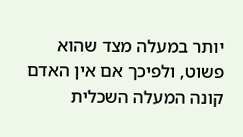יותר במעלה מצד שהוא פשוט, ולפיכך אם אין האדם קונה המעלה השכלית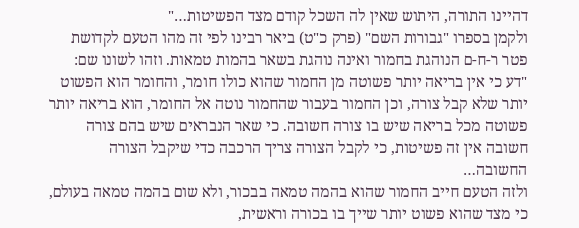דהיינו התורה, היתוש שאין לה השכל קודם מצד הפשיטות…"
ולקמן בספרו "גבורות השם" (פרק כ"ט) ביאר רבינו לפי זה מהו הטעם לקדושת פטר ר-ח-ם הנוהגת בחמור ואינה נוהגת בשאר בהמות טמאות. וזהו לשונו שם:
"דע כי אין בריאה יותר פשוטה מן החמור שהוא כולו חומר, והחומר הוא הפשוט יותר שלא קבל צורה, וכן החמור בעבור שהחמור נוטה אל החומר, הוא בריאה יותר פשוטה מכל בריאה שיש בו צורה חשובה. כי שאר הנבראים שיש בהם צורה חשובה אין זה פשיטות, כי לקבל הצורה צריך הרכבה כדי שיקבל הצורה החשובה…
ולזה הטעם חייב החמור שהוא בהמה טמאה בבכור, ולא שום בהמה טמאה בעולם, כי מצד שהוא פשוט יותר שייך בו בכורה וראשית,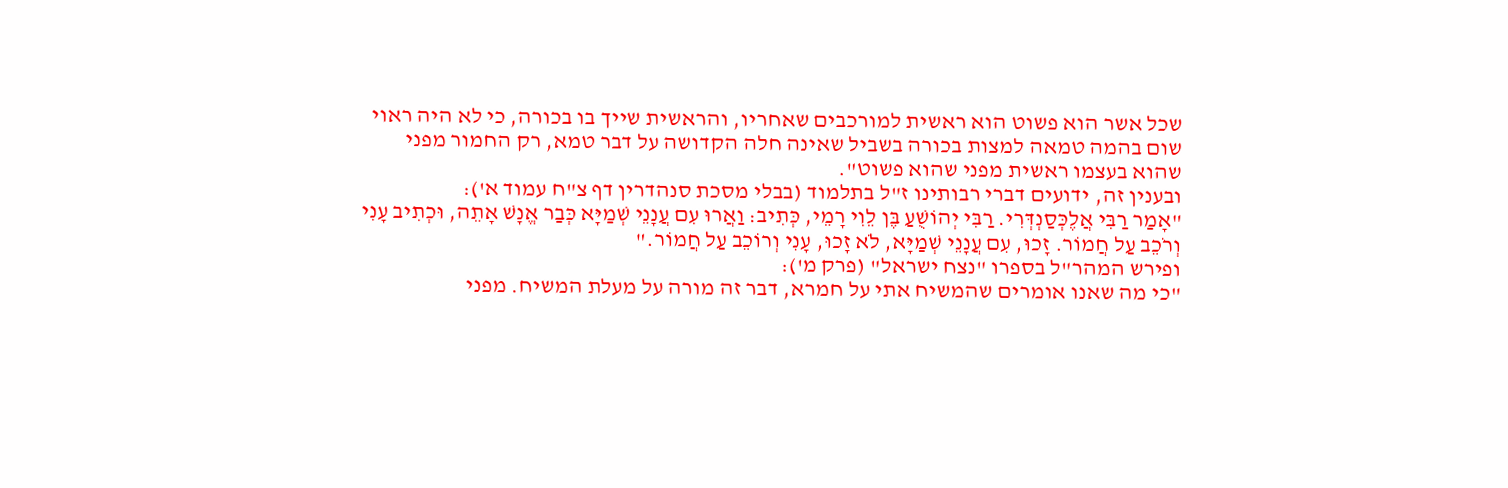שכל אשר הוא פשוט הוא ראשית למורכבים שאחריו, והראשית שייך בו בכורה, כי לא היה ראוי שום בהמה טמאה למצות בכורה בשביל שאינה חלה הקדושה על דבר טמא, רק החמור מפני שהוא בעצמו ראשית מפני שהוא פשוט".
ובענין זה, ידועים דברי רבותינו ז"ל בתלמוד (בבלי מסכת סנהדרין דף צ"ח עמוד א'):
"אָמַר רַבִּי אֲלֶכְּסַנְדְּרִי. רַבִּי יְהוֹשֻׁעַ בֶּן לֵוִי רָמֵי, כְּתִיב: וַאֲרוּ עִם עֲנָנֵי שְׁמַיָּא כְּבַר אֱנָשׁ אָתֵה, וּכְתִיב עָנִי וְרֹכֵב עַל חֲמוֹר. זָכוּ, עִם עֲנָנֵי שְׁמַיָּא, לֹא זָכוּ, עָנִי וְרוֹכֵב עַל חֲמוֹר."
ופירש המהר"ל בספרו "נצח ישראל" (פרק מ'):
"כי מה שאנו אומרים שהמשיח אתי על חמרא, דבר זה מורה על מעלת המשיח. מפני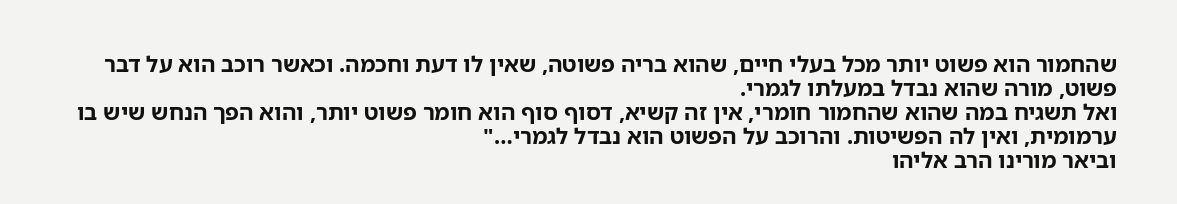שהחמור הוא פשוט יותר מכל בעלי חיים, שהוא בריה פשוטה, שאין לו דעת וחכמה. וכאשר רוכב הוא על דבר פשוט, מורה שהוא נבדל במעלתו לגמרי.
ואל תשגיח במה שהוא שהחמור חומרי, אין זה קשיא, דסוף סוף הוא חומר פשוט יותר, והוא הפך הנחש שיש בו ערמומית, ואין לה הפשיטות. והרוכב על הפשוט הוא נבדל לגמרי…"
וביאר מורינו הרב אליהו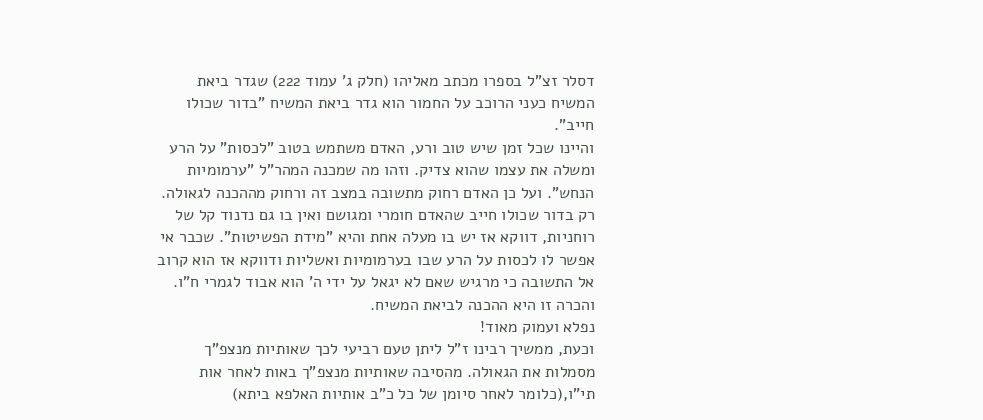דסלר זצ"ל בספרו מכתב מאליהו (חלק ג' עמוד 222) שגדר ביאת המשיח כעני הרוכב על החמור הוא גדר ביאת המשיח "בדור שכולו חייב".
והיינו שכל זמן שיש טוב ורע, האדם משתמש בטוב "לכסות" על הרע ומשלה את עצמו שהוא צדיק. וזהו מה שמכנה המהר"ל "ערמומיות הנחש". ועל כן האדם רחוק מתשובה במצב זה ורחוק מההכנה לגאולה.
רק בדור שכולו חייב שהאדם חומרי ומגושם ואין בו גם נדנוד קל של רוחניות, דווקא אז יש בו מעלה אחת והיא "מידת הפשיטות". שכבר אי אפשר לו לכסות על הרע שבו בערמומיות ואשליות ודווקא אז הוא קרוב אל התשובה כי מרגיש שאם לא יגאל על ידי ה' הוא אבוד לגמרי ח"ו. והכרה זו היא ההכנה לביאת המשיח.
נפלא ועמוק מאוד!
וכעת, ממשיך רבינו ז"ל ליתן טעם רביעי לכך שאותיות מנצפ"ך מסמלות את הגאולה. מהסיבה שאותיות מנצפ"ך באות לאחר אות תי"ו,(כלומר לאחר סיומן של כל כ"ב אותיות האלפא ביתא)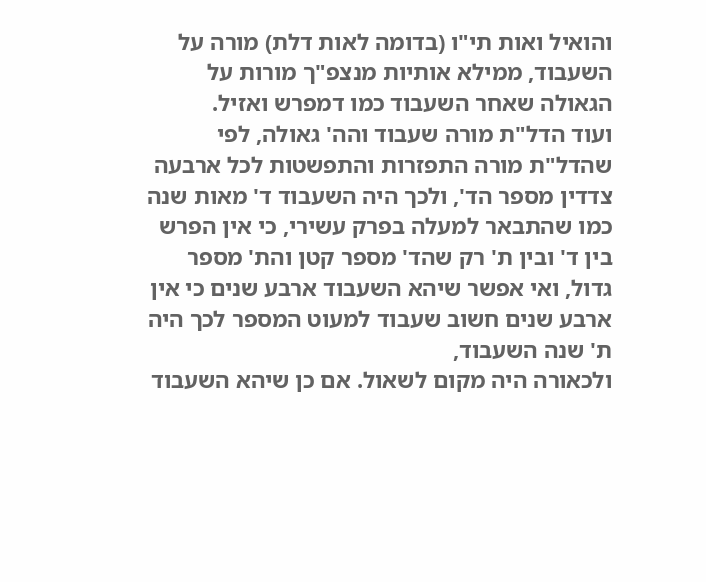והואיל ואות תי"ו (בדומה לאות דלת) מורה על השעבוד, ממילא אותיות מנצפ"ך מורות על הגאולה שאחר השעבוד כמו דמפרש ואזיל.
ועוד הדל"ת מורה שעבוד והה' גאולה, לפי שהדל"ת מורה התפזרות והתפשטות לכל ארבעה צדדין מספר הד', ולכך היה השעבוד ד' מאות שנה כמו שהתבאר למעלה בפרק עשירי, כי אין הפרש בין ד' ובין ת' רק שהד' מספר קטן והת' מספר גדול, ואי אפשר שיהא השעבוד ארבע שנים כי אין ארבע שנים חשוב שעבוד למעוט המספר לכך היה ת' שנה השעבוד,
ולכאורה היה מקום לשאול. אם כן שיהא השעבוד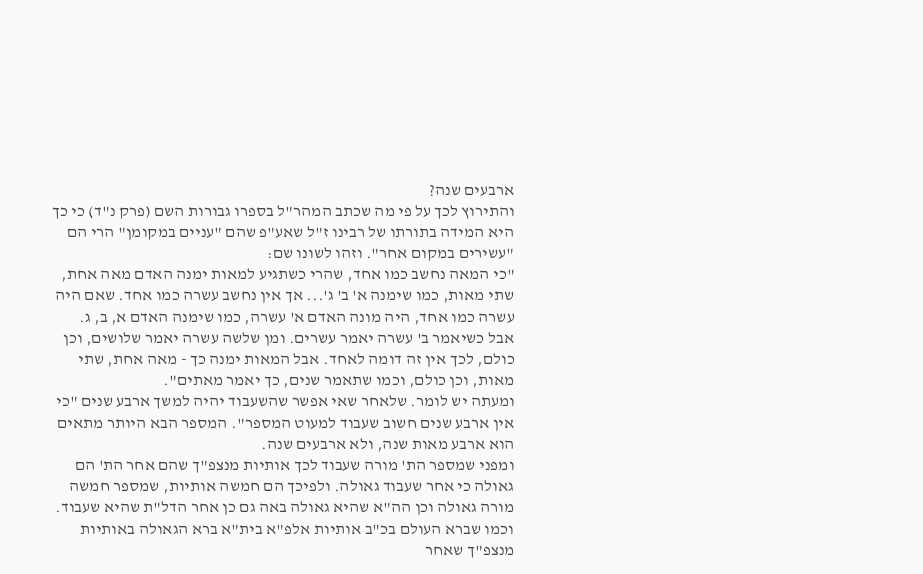ארבעים שנה?
והתירוץ לכך על פי מה שכתב המהר"ל בספרו גבורות השם (פרק נ"ד) כי כך היא המידה בתורתו של רבינו ז"ל שאע"פ שהם "עניים במקומן" הרי הם "עשירים במקום אחר". וזהו לשונו שם:
"כי המאה נחשב כמו אחד, שהרי כשתגיע למאות ימנה האדם מאה אחת, שתי מאות, כמו שימנה א' ב' ג'... אך אין נחשב עשרה כמו אחד. שאם היה עשרה כמו אחד, היה מונה האדם א' עשרה, כמו שימנה האדם א, ב, ג. אבל כשיאמר ב' עשרה יאמר עשרים. ומן שלשה עשרה יאמר שלושים, וכן כולם, לכך אין זה דומה לאחד. אבל המאות ימנה כך - מאה אחת, שתי מאות, וכן כולם, וכמו שתאמר שנים, כך יאמר מאתים".
ומעתה יש לומר. שלאחר שאי אפשר שהשעבוד יהיה למשך ארבע שנים "כי אין ארבע שנים חשוב שעבוד למעוט המספר". המספר הבא היותר מתאים הוא ארבע מאות שנה, ולא ארבעים שנה.
ומפני שמספר הת' מורה שעבוד לכך אותיות מנצפ"ך שהם אחר הת' הם גאולה כי אחר שעבוד גאולה. ולפיכך הם חמשה אותיות, שמספר חמשה מורה גאולה וכן הה"א שהיא גאולה באה גם כן אחר הדל"ת שהיא שעבוד. וכמו שברא העולם בכ"ב אותיות אלפ"א בית"א ברא הגאולה באותיות מנצפ"ך שאחר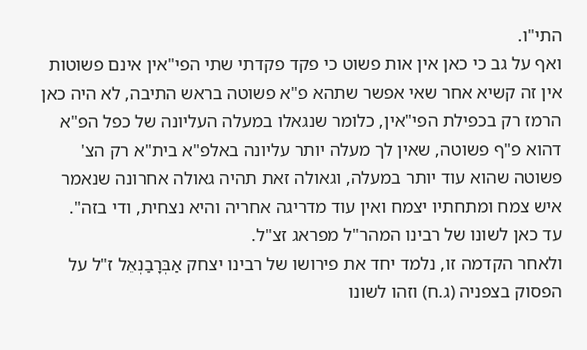התי"ו.
ואף על גב כי כאן אין אות פשוט כי פקד פקדתי שתי הפי"אין אינם פשוטות אין זה קשיא אחר שאי אפשר שתהא פ"א פשוטה בראש התיבה, לא היה כאן הרמז רק בכפילת הפי"אין, כלומר שנגאלו במעלה העליונה של כפל הפ"א דהוא פ"ף פשוטה, שאין לך מעלה יותר עליונה באלפ"א בית"א רק הצ' פשוטה שהוא עוד יותר במעלה, וגאולה זאת תהיה גאולה אחרונה שנאמר איש צמח ומתחתיו יצמח ואין עוד מדריגה אחריה והיא נצחית, ודי בזה".
עד כאן לשונו של רבינו המהר"ל מפראג זצ"ל.
ולאחר הקדמה זו, נלמד יחד את פירושו של רבינו יצחק אַבְּרָבַנְאֵל ז"ל על הפסוק בצפניה (ג.ח) וזהו לשונו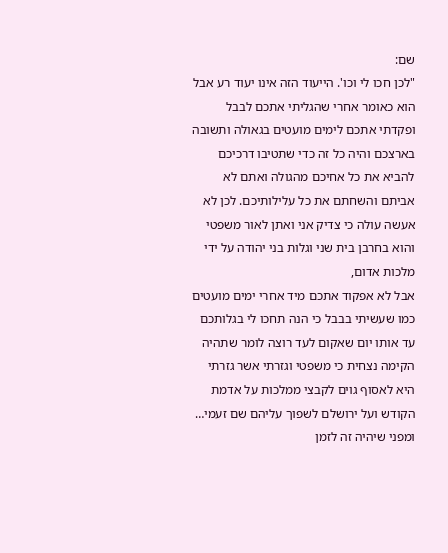שם:
"לכן חכו לי וכו'. הייעוד הזה אינו יעוד רע אבל הוא כאומר אחרי שהגליתי אתכם לבבל ופקדתי אתכם לימים מועטים בגאולה ותשובה בארצכם והיה כל זה כדי שתטיבו דרכיכם להביא את כל אחיכם מהגולה ואתם לא אביתם והשחתם את כל עלילותיכם. לכן לא אעשה עולה כי צדיק אני ואתן לאור משפטי והוא בחרבן בית שני וגלות בני יהודה על ידי מלכות אדום,
אבל לא אפקוד אתכם מיד אחרי ימים מועטים כמו שעשיתי בבבל כי הנה תחכו לי בגלותכם עד אותו יום שאקום לעד רוצה לומר שתהיה הקימה נצחית כי משפטי וגזרתי אשר גזרתי היא לאסוף גוים לקבצי ממלכות על אדמת הקודש ועל ירושלם לשפוך עליהם שם זעמי…
ומפני שיהיה זה לזמן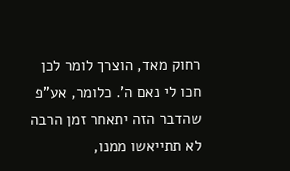רחוק מאד, הוצרך לומר לכן חכו לי נאם ה'. כלומר, אע"פ שהדבר הזה יתאחר זמן הרבה לא תתייאשו ממנו,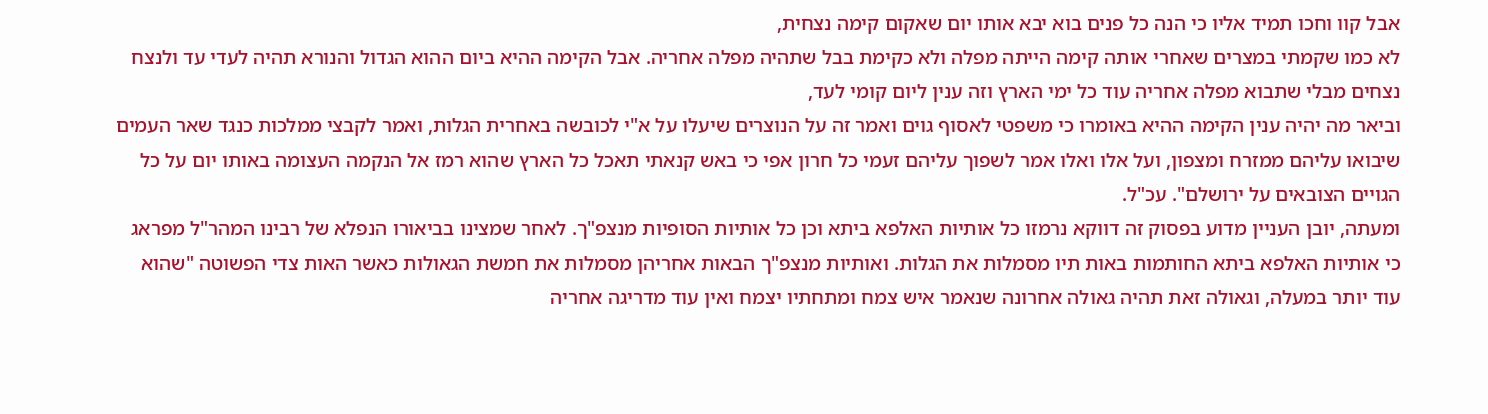אבל קוו וחכו תמיד אליו כי הנה כל פנים בוא יבא אותו יום שאקום קימה נצחית,
לא כמו שקמתי במצרים שאחרי אותה קימה הייתה מפלה ולא כקימת בבל שתהיה מפלה אחריה. אבל הקימה ההיא ביום ההוא הגדול והנורא תהיה לעדי עד ולנצח נצחים מבלי שתבוא מפלה אחריה עוד כל ימי הארץ וזה ענין ליום קומי לעד,
וביאר מה יהיה ענין הקימה ההיא באומרו כי משפטי לאסוף גוים ואמר זה על הנוצרים שיעלו על א"י לכובשה באחרית הגלות, ואמר לקבצי ממלכות כנגד שאר העמים שיבואו עליהם ממזרח ומצפון, ועל אלו ואלו אמר לשפוך עליהם זעמי כל חרון אפי כי באש קנאתי תאכל כל הארץ שהוא רמז אל הנקמה העצומה באותו יום על כל הגויים הצובאים על ירושלם". עכ"ל.
ומעתה, יובן העניין מדוע בפסוק זה דווקא נרמזו כל אותיות האלפא ביתא וכן כל אותיות הסופיות מנצפ"ך. לאחר שמצינו בביאורו הנפלא של רבינו המהר"ל מפראג כי אותיות האלפא ביתא החותמות באות תיו מסמלות את הגלות. ואותיות מנצפ"ך הבאות אחריהן מסמלות את חמשת הגאולות כאשר האות צדי הפשוטה "שהוא עוד יותר במעלה, וגאולה זאת תהיה גאולה אחרונה שנאמר איש צמח ומתחתיו יצמח ואין עוד מדריגה אחריה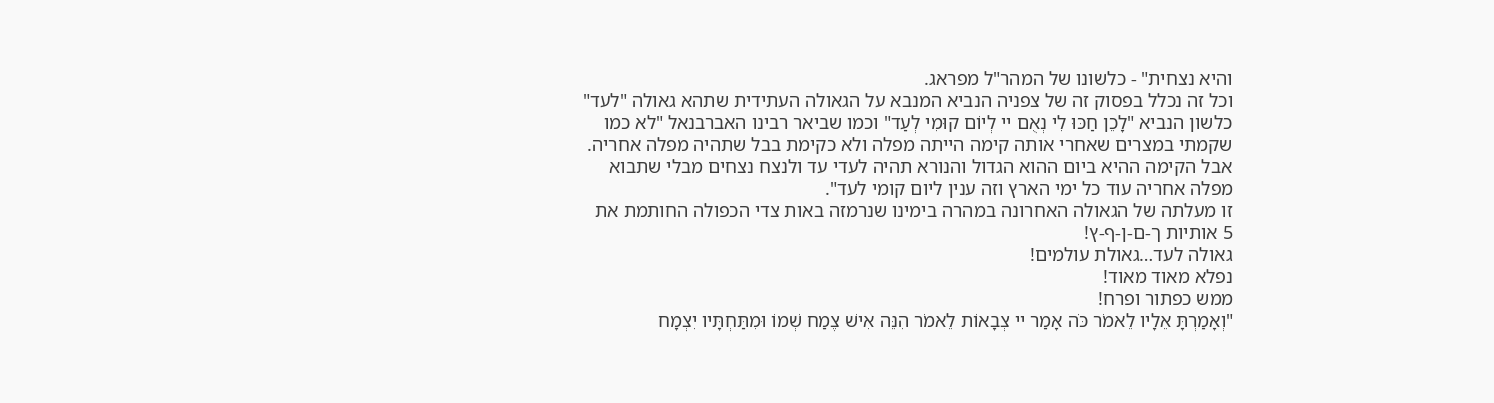והיא נצחית" - כלשונו של המהר"ל מפראג.
וכל זה נכלל בפסוק זה של צפניה הנביא המנבא על הגאולה העתידית שתהא גאולה "לעד" כלשון הנביא "לָכֵן חַכּוּ לִי נְאֻם יי לְיוֹם קוּמִי לְעַד" וכמו שביאר רבינו האברבנאל "לא כמו שקמתי במצרים שאחרי אותה קימה הייתה מפלה ולא כקימת בבל שתהיה מפלה אחריה. אבל הקימה ההיא ביום ההוא הגדול והנורא תהיה לעדי עד ולנצח נצחים מבלי שתבוא מפלה אחריה עוד כל ימי הארץ וזה ענין ליום קומי לעד".
זו מעלתה של הגאולה האחרונה במהרה בימינו שנרמזה באות צדי הכפולה החותמת את 5 אותיות ך-ם-ן-ף-ץ!
גאולה לעד…גאולת עולמים!
נפלא מאוד מאוד!
ממש כפתור ופרח!
"וְאָמַרְתָּ אֵלָיו לֵאמֹר כֹּה אָמַר יי צְבָאוֹת לֵאמֹר הִנֵּה אִישׁ צֶמַח שְׁמוֹ וּמִתַּחְתָּיו יִצְמָח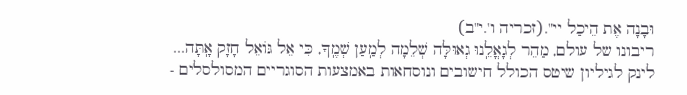וּבָנָה אֶת הֵיכַל יי".(זכריה ו'.י"ב)
ריבונו של עולם, מַהֵר לְגָאֳלֵֽנוּ גְאוּלָּה שְׁלֵמָה לְמַֽעַן שְׁמֶֽךָ, כִּי אֵל גּוֹאֵל חָזָק אָֽתָּה...
לינק לגיליון שיטס הכולל חישובים ונוסחאות באמצעות הסוגריים המסולסלים -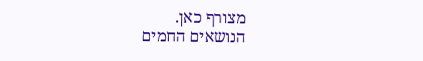מצורף כאן.
הנושאים החמים